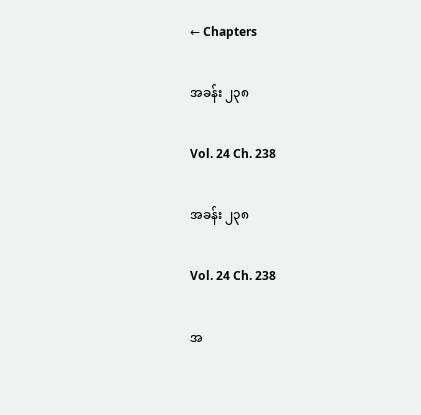← Chapters

အခန်း ၂၃၈

Vol. 24 Ch. 238

အခန်း ၂၃၈

Vol. 24 Ch. 238

အ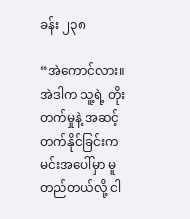ခန်း ၂၃၈

“အဲကောင်လား။ အဲဒါက သူ့ရဲ့ တိုးတက်မှုနဲ့ အဆင့်တက်နိုင်ခြင်းက မင်းအပေါ်မှာ မူတည်တယ်လို့ ငါ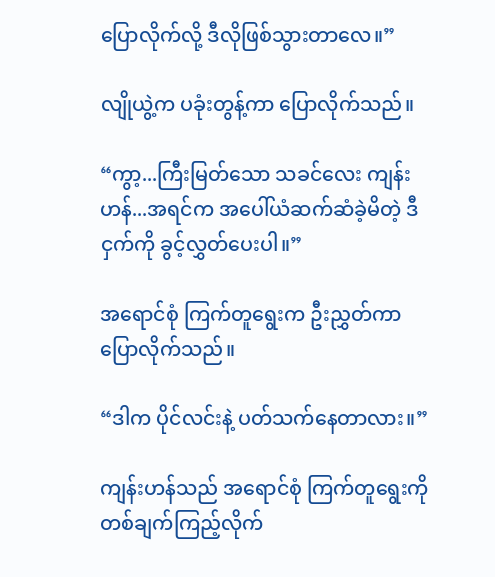ပြောလိုက်လို့ ဒီလိုဖြစ်သွားတာလေ။”

လျိုယွဲ့က ပခုံးတွန့်ကာ ပြောလိုက်သည်။

“ကွာ့...ကြီးမြတ်သော သခင်လေး ကျန်းဟန်...အရင်က အပေါ်ယံဆက်ဆံခဲ့မိတဲ့ ဒီငှက်ကို ခွင့်လွှတ်ပေးပါ။”

အရောင်စုံ ကြက်တူရွေးက ဦးညွှတ်ကာ ပြောလိုက်သည်။

“ဒါက ပိုင်လင်းနဲ့ ပတ်သက်နေတာလား။”

ကျန်းဟန်သည် အရောင်စုံ ကြက်တူရွေးကို တစ်ချက်ကြည့်လိုက်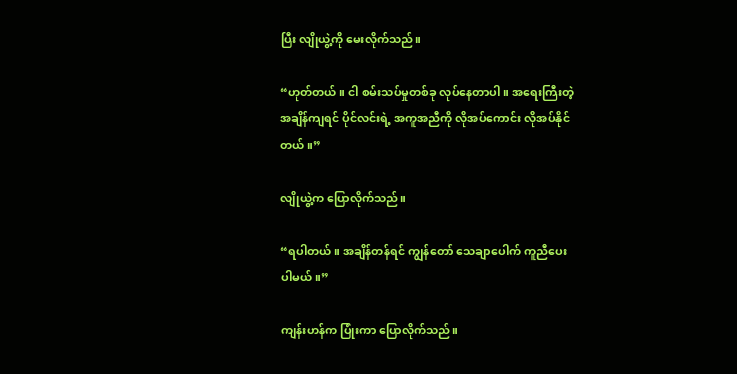ပြီး လျိုယွဲ့ကို မေးလိုက်သည်။

“ဟုတ်တယ်။ ငါ စမ်းသပ်မှုတစ်ခု လုပ်နေတာပါ။ အရေးကြီးတဲ့ အချိန်ကျရင် ပိုင်လင်းရဲ့ အကူအညီကို လိုအပ်ကောင်း လိုအပ်နိုင်တယ်။”

လျိုယွဲ့က ပြောလိုက်သည်။

“ရပါတယ်။ အချိန်တန်ရင် ကျွန်တော် သေချာပေါက် ကူညီပေးပါမယ်။”

ကျန်းဟန်က ပြုံးကာ ပြောလိုက်သည်။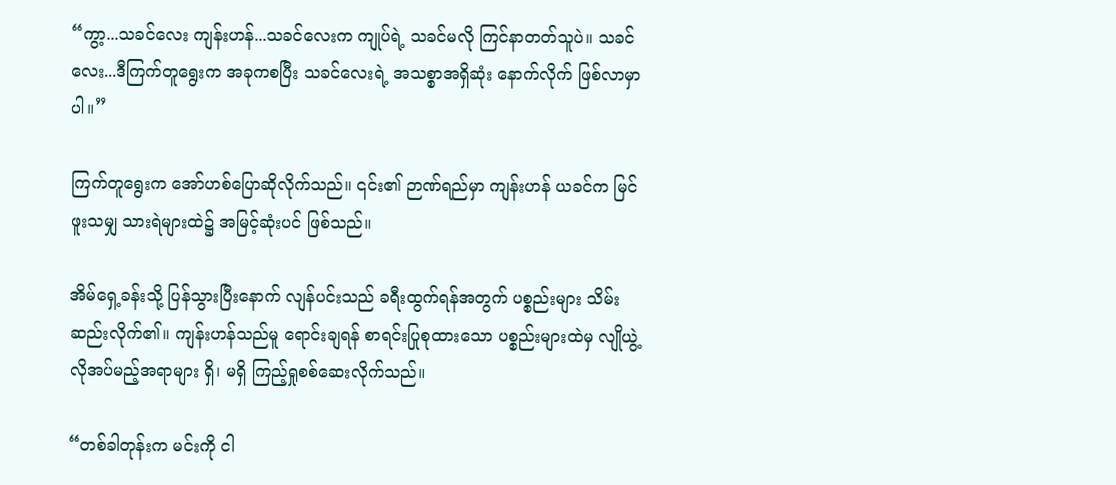“ကွာ့...သခင်လေး ကျန်းဟန်...သခင်လေးက ကျုပ်ရဲ့ သခင်မလို ကြင်နာတတ်သူပဲ။ သခင်လေး...ဒီကြက်တူရွေးက အခုကစပြီး သခင်လေးရဲ့ အသစ္စာအရှိဆုံး နောက်လိုက် ဖြစ်လာမှာပါ။”

ကြက်တူရွေးက အော်ဟစ်ပြောဆိုလိုက်သည်။ ၎င်း၏ ဉာဏ်ရည်မှာ ကျန်းဟန် ယခင်က မြင်ဖူးသမျှ သားရဲများထဲ၌ အမြင့်ဆုံးပင် ဖြစ်သည်။

အိမ်ရှေ့ခန်းသို့ ပြန်သွားပြီးနောက် လျန်ပင်းသည် ခရီးထွက်ရန်အတွက် ပစ္စည်းများ သိမ်းဆည်းလိုက်၏။ ကျန်းဟန်သည်မူ ရောင်းချရန် စာရင်းပြုစုထားသော ပစ္စည်းများထဲမှ လျိုယွဲ့ လိုအပ်မည့်အရာများ ရှိ၊ မရှိ ကြည့်ရှုစစ်ဆေးလိုက်သည်။

“တစ်ခါတုန်းက မင်းကို ငါ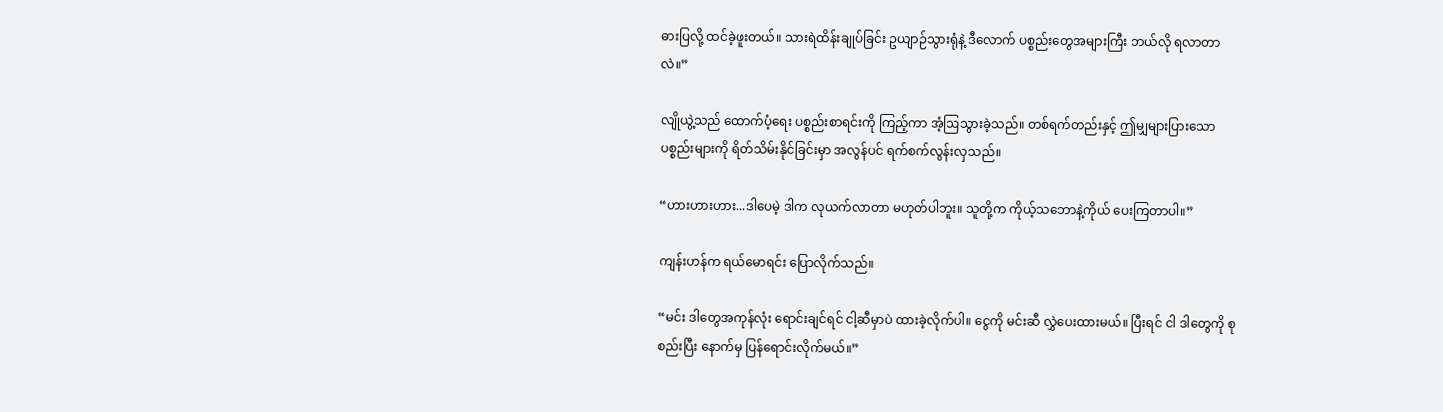ဓားပြလို့ ထင်ခဲ့ဖူးတယ်။ သားရဲထိန်းချုပ်ခြင်း ဥယျာဉ်သွားရုံနဲ့ ဒီလောက် ပစ္စည်းတွေအများကြီး ဘယ်လို ရလာတာလဲ။”

လျိုယွဲ့သည် ထောက်ပံ့ရေး ပစ္စည်းစာရင်းကို ကြည့်ကာ အံ့ဩသွားခဲ့သည်။ တစ်ရက်တည်းနှင့် ဤမျှများပြားသော ပစ္စည်းများကို ရိတ်သိမ်းနိုင်ခြင်းမှာ အလွန်ပင် ရက်စက်လွန်းလှသည်။

“ဟားဟားဟား...ဒါပေမဲ့ ဒါက လုယက်လာတာ မဟုတ်ပါဘူး။ သူတို့က ကိုယ့်သဘောနဲ့ကိုယ် ပေးကြတာပါ။”

ကျန်းဟန်က ရယ်မောရင်း ပြောလိုက်သည်။

“မင်း ဒါတွေအကုန်လုံး ရောင်းချင်ရင် ငါ့ဆီမှာပဲ ထားခဲ့လိုက်ပါ။ ငွေကို မင်းဆီ လွှဲပေးထားမယ်။ ပြီးရင် ငါ ဒါတွေကို စုစည်းပြီး နောက်မှ ပြန်ရောင်းလိုက်မယ်။”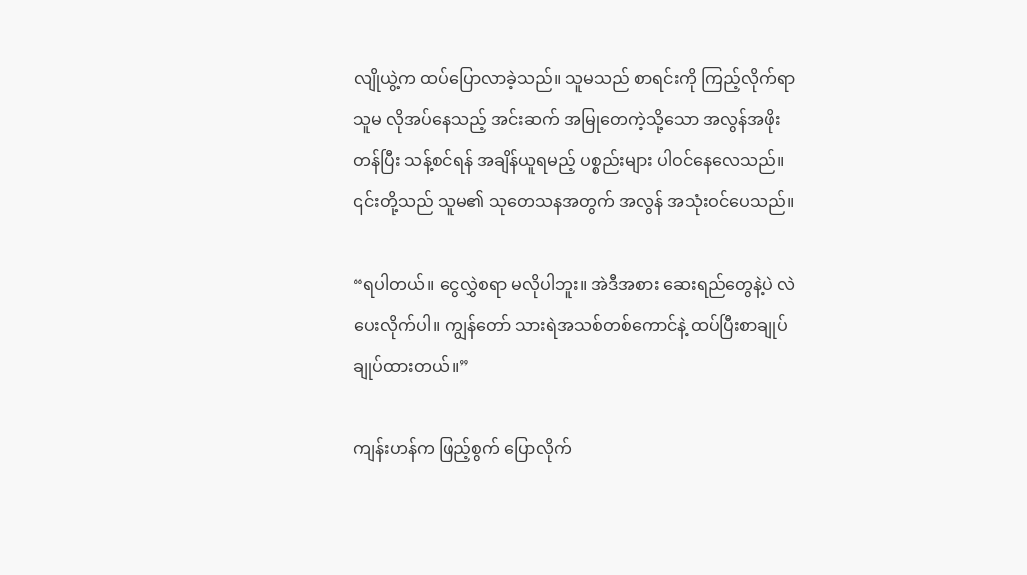လျိုယွဲ့က ထပ်ပြောလာခဲ့သည်။ သူမသည် စာရင်းကို ကြည့်လိုက်ရာ သူမ လိုအပ်နေသည့် အင်းဆက် အမြုတေကဲ့သို့သော အလွန်အဖိုးတန်ပြီး သန့်စင်ရန် အချိန်ယူရမည့် ပစ္စည်းများ ပါဝင်နေလေသည်။ ၎င်းတို့သည် သူမ၏ သုတေသနအတွက် အလွန် အသုံးဝင်ပေသည်။

“ရပါတယ်။ ငွေလွှဲစရာ မလိုပါဘူး။ အဲဒီအစား ဆေးရည်တွေနဲ့ပဲ လဲပေးလိုက်ပါ။ ကျွန်တော် သားရဲအသစ်တစ်ကောင်နဲ့ ထပ်ပြီးစာချုပ် ချုပ်ထားတယ်။”

ကျန်းဟန်က ဖြည့်စွက် ပြောလိုက်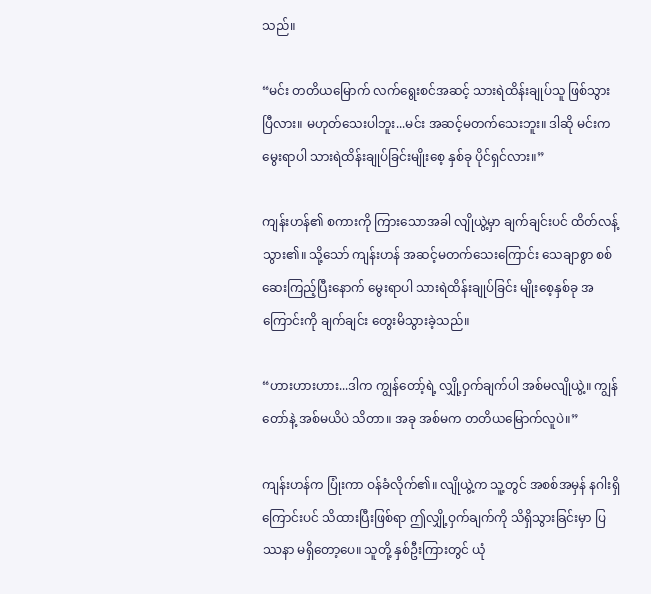သည်။

“မင်း တတိယမြောက် လက်ရွေးစင်အဆင့် သားရဲထိန်းချုပ်သူ ဖြစ်သွားပြီလား။ မဟုတ်သေးပါဘူး...မင်း အဆင့်မတက်သေးဘူး။ ဒါဆို မင်းက မွေးရာပါ သားရဲထိန်းချုပ်ခြင်းမျိုးစေ့ နှစ်ခု ပိုင်ရှင်လား။”

ကျန်းဟန်၏ စကားကို ကြားသောအခါ လျိုယွဲ့မှာ ချက်ချင်းပင် ထိတ်လန့်သွား၏။ သို့သော် ကျန်းဟန် အဆင့်မတက်သေးကြောင်း သေချာစွာ စစ်ဆေးကြည့်ပြီးနောက် မွေးရာပါ သားရဲထိန်းချုပ်ခြင်း မျိုးစေ့နှစ်ခု အကြောင်းကို ချက်ချင်း တွေးမိသွားခဲ့သည်။

“ဟားဟားဟား...ဒါက ကျွန်တော့်ရဲ့ လျှို့ဝှက်ချက်ပါ အစ်မလျိုယွဲ့။ ကျွန်တော်နဲ့ အစ်မယိပဲ သိတာ။ အခု အစ်မက တတိယမြောက်လူပဲ။”

ကျန်းဟန်က ပြုံးကာ ဝန်ခံလိုက်၏။ လျိုယွဲ့က သူ့တွင် အစစ်အမှန် နဂါးရှိကြောင်းပင် သိထားပြီးဖြစ်ရာ ဤလျှို့ဝှက်ချက်ကို သိရှိသွားခြင်းမှာ ပြဿနာ မရှိတော့ပေ။ သူတို့ နှစ်ဦးကြားတွင် ယုံ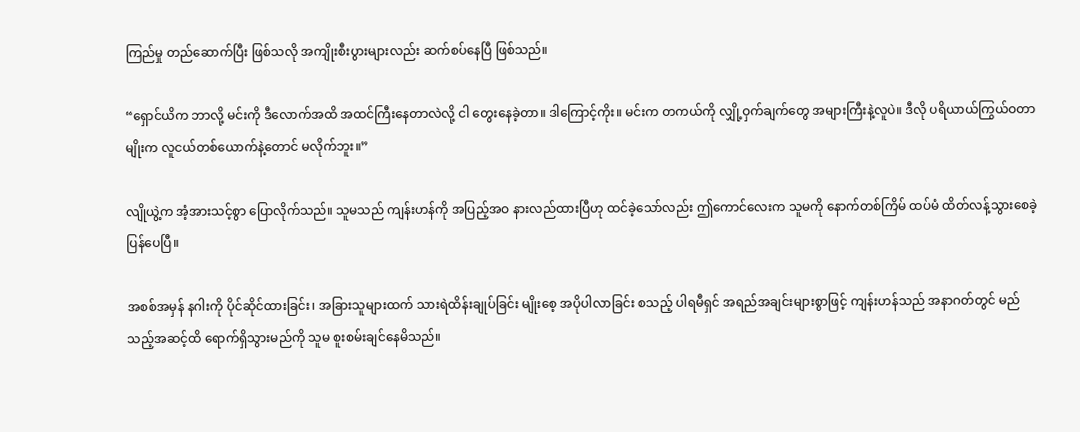ကြည်မှု တည်ဆောက်ပြီး ဖြစ်သလို အကျိုးစီးပွားများလည်း ဆက်စပ်နေပြီ ဖြစ်သည်။

“ရှောင်ယိက ဘာလို့ မင်းကို ဒီလောက်အထိ အထင်ကြီးနေတာလဲလို့ ငါ တွေးနေခဲ့တာ။ ဒါကြောင့်ကိုး။ မင်းက တကယ်ကို လျှို့ဝှက်ချက်တွေ အများကြီးနဲ့လူပဲ။ ဒီလို ပရိယာယ်ကြွယ်ဝတာမျိုးက လူငယ်တစ်ယောက်နဲ့တောင် မလိုက်ဘူး။”

လျိုယွဲ့က အံ့အားသင့်စွာ ပြောလိုက်သည်။ သူမသည် ကျန်းဟန်ကို အပြည့်အဝ နားလည်ထားပြီဟု ထင်ခဲ့သော်လည်း ဤကောင်လေးက သူမကို နောက်တစ်ကြိမ် ထပ်မံ ထိတ်လန့်သွားစေခဲ့ပြန်ပေပြီ။

အစစ်အမှန် နဂါးကို ပိုင်ဆိုင်ထားခြင်း၊ အခြားသူများထက် သားရဲထိန်းချုပ်ခြင်း မျိုးစေ့ အပိုပါလာခြင်း စသည့် ပါရမီရှင် အရည်အချင်းများစွာဖြင့် ကျန်းဟန်သည် အနာဂတ်တွင် မည်သည့်အဆင့်ထိ ရောက်ရှိသွားမည်ကို သူမ စူးစမ်းချင်နေမိသည်။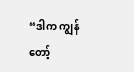“ဒါက ကျွန်တော့်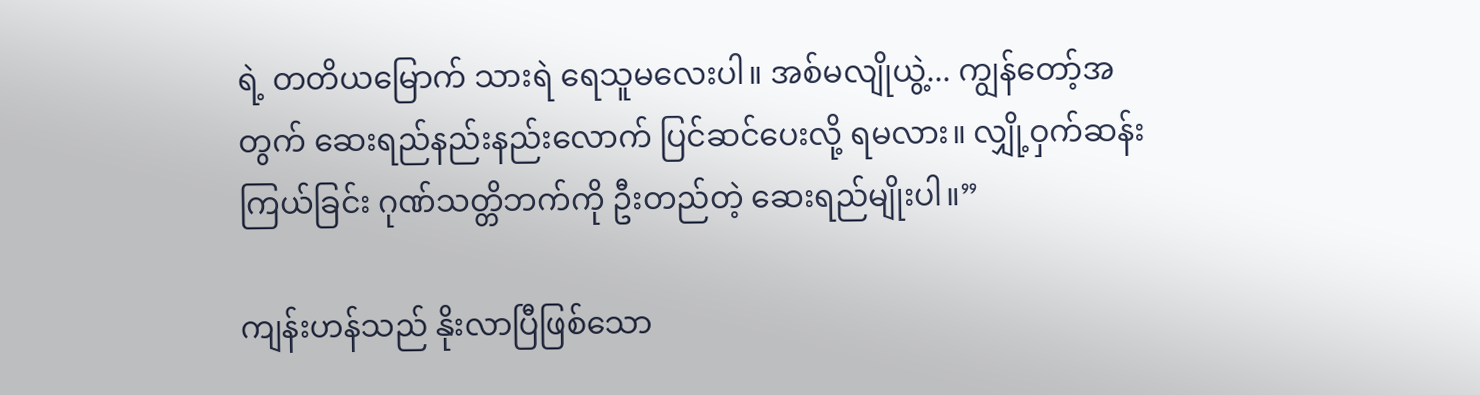ရဲ့ တတိယမြောက် သားရဲ ရေသူမလေးပါ။ အစ်မလျိုယွဲ့... ကျွန်တော့်အတွက် ဆေးရည်နည်းနည်းလောက် ပြင်ဆင်ပေးလို့ ရမလား။ လျှို့ဝှက်ဆန်းကြယ်ခြင်း ဂုဏ်သတ္တိဘက်ကို ဦးတည်တဲ့ ဆေးရည်မျိုးပါ။”

ကျန်းဟန်သည် နိုးလာပြီဖြစ်သော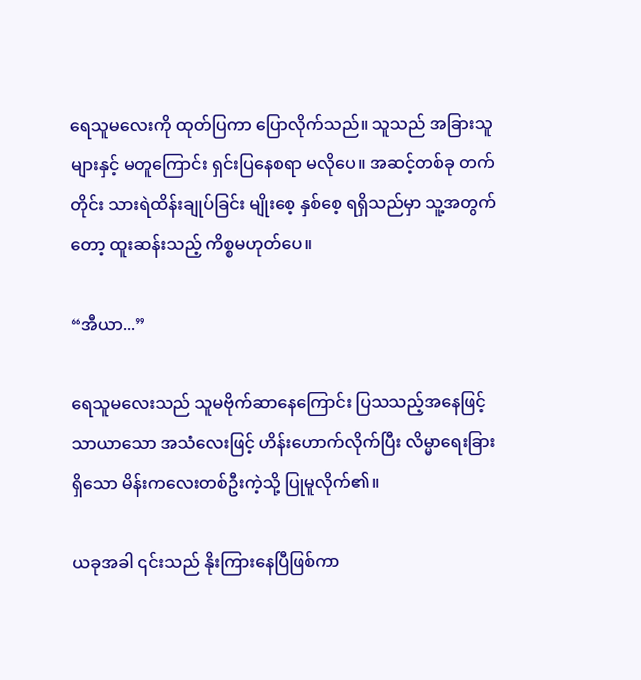ရေသူမလေးကို ထုတ်ပြကာ ပြောလိုက်သည်။ သူသည် အခြားသူများနှင့် မတူကြောင်း ရှင်းပြနေစရာ မလိုပေ။ အဆင့်တစ်ခု တက်တိုင်း သားရဲထိန်းချုပ်ခြင်း မျိုးစေ့ နှစ်စေ့ ရရှိသည်မှာ သူ့အတွက်တော့ ထူးဆန်းသည့် ကိစ္စမဟုတ်ပေ။

“အီယာ...”

ရေသူမလေးသည် သူမဗိုက်ဆာနေကြောင်း ပြသသည့်အနေဖြင့် သာယာသော အသံလေးဖြင့် ဟိန်းဟောက်လိုက်ပြီး လိမ္မာရေးခြားရှိသော မိန်းကလေးတစ်ဦးကဲ့သို့ ပြုမူလိုက်၏။

ယခုအခါ ၎င်းသည် နိုးကြားနေပြီဖြစ်ကာ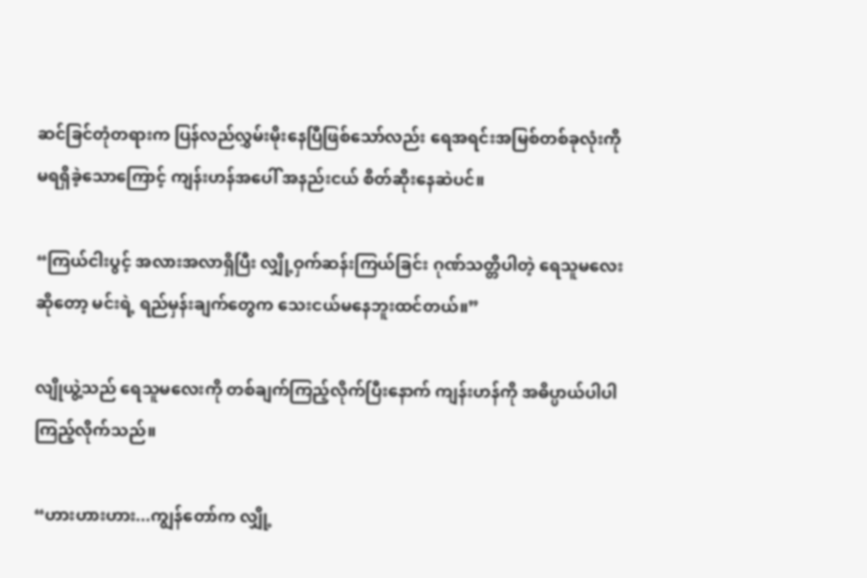ဆင်ခြင်တုံတရားက ပြန်လည်လွှမ်းမိုးနေပြီဖြစ်သော်လည်း ရေအရင်းအမြစ်တစ်ခုလုံးကို မရရှိခဲ့သောကြောင့် ကျန်းဟန်အပေါ် အနည်းငယ် စိတ်ဆိုးနေဆဲပင်။

“ကြယ်ငါးပွင့် အလားအလာရှိပြီး လျှို့ဝှက်ဆန်းကြယ်ခြင်း ဂုဏ်သတ္တိပါတဲ့ ရေသူမလေးဆိုတော့ မင်းရဲ့ ရည်မှန်းချက်တွေက သေးငယ်မနေဘူးထင်တယ်။”

လျိုယွဲ့သည် ရေသူမလေးကို တစ်ချက်ကြည့်လိုက်ပြီးနောက် ကျန်းဟန်ကို အဓိပ္ပာယ်ပါပါ ကြည့်လိုက်သည်။

“ဟားဟားဟား...ကျွန်တော်က လျှို့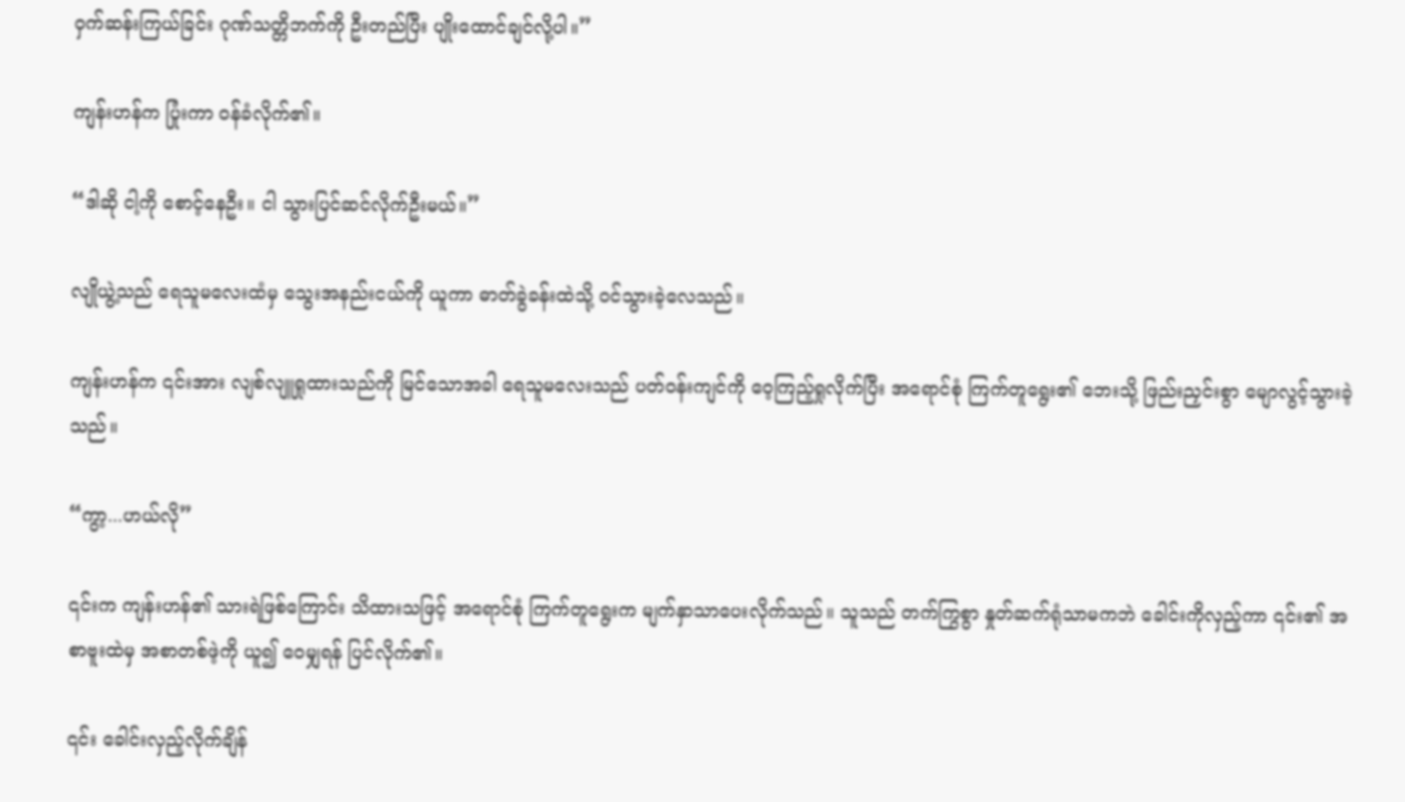ဝှက်ဆန်းကြယ်ခြင်း ဂုဏ်သတ္တိဘက်ကို ဦးတည်ပြီး ပျိုးထောင်ချင်လို့ပါ။”

ကျန်းဟန်က ပြုံးကာ ဝန်ခံလိုက်၏။

“ဒါဆို ငါ့ကို စောင့်နေဦး။ ငါ သွားပြင်ဆင်လိုက်ဦးမယ်။”

လျိုယွဲ့သည် ရေသူမလေးထံမှ သွေးအနည်းငယ်ကို ယူကာ ဓာတ်ခွဲခန်းထဲသို့ ဝင်သွားခဲ့လေသည်။

ကျန်းဟန်က ၎င်းအား လျစ်လျူရှုထားသည်ကို မြင်သောအခါ ရေသူမလေးသည် ပတ်ဝန်းကျင်ကို ဝေ့ကြည့်ရှုလိုက်ပြီး အရောင်စုံ ကြက်တူရွေး၏ ဘေးသို့ ဖြည်းညှင်းစွာ မျောလွင့်သွားခဲ့သည်။

“ကွာ့...ဟယ်လို”

၎င်းက ကျန်းဟန်၏ သားရဲဖြစ်ကြောင်း သိထားသဖြင့် အရောင်စုံ ကြက်တူရွေးက မျက်နှာသာပေးလိုက်သည်။ သူသည် တက်ကြွစွာ နှုတ်ဆက်ရုံသာမကဘဲ ခေါင်းကိုလှည့်ကာ ၎င်း၏ အစာဗူးထဲမှ အစာတစ်ဖဲ့ကို ယူ၍ ဝေမျှရန် ပြင်လိုက်၏။

၎င်း ခေါင်းလှည့်လိုက်ချိန်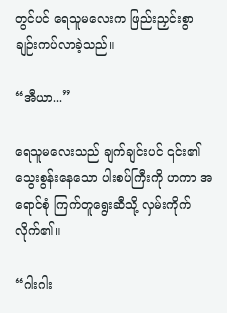တွင်ပင် ရေသူမလေးက ဖြည်းညှင်းစွာ ချဉ်းကပ်လာခဲ့သည်။

“အီယာ...”

ရေသူမလေးသည် ချက်ချင်းပင် ၎င်း၏ သွေးစွန်းနေသော ပါးစပ်ကြီးကို ဟကာ အရောင်စုံ ကြက်တူရွေးဆီသို့ လှမ်းကိုက်လိုက်၏။

“ဂါးဂါး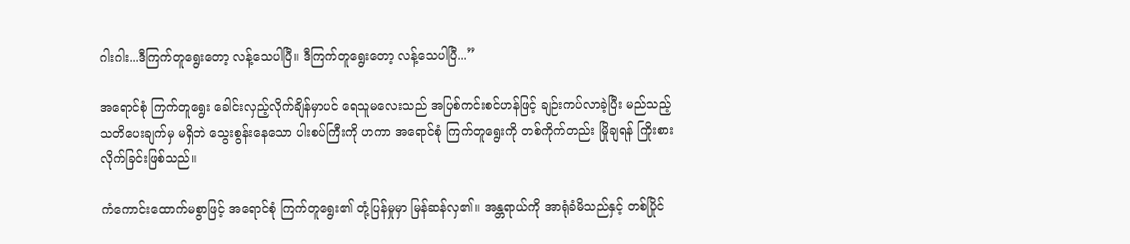ဂါးဂါး...ဒီကြက်တူရွေးတော့ လန့်သေပါပြီ။ ဒီကြက်တူရွေးတော့ လန့်သေပါပြီ...”

အရောင်စုံ ကြက်တူရွေး ခေါင်းလှည့်လိုက်ချိန်မှာပင် ရေသူမလေးသည် အပြစ်ကင်းစင်ဟန်ဖြင့် ချဉ်းကပ်လာခဲ့ပြီး မည်သည့်သတိပေးချက်မှ မရှိဘဲ သွေးစွန်းနေသော ပါးစပ်ကြီးကို ဟကာ အရောင်စုံ ကြက်တူရွေးကို တစ်ကိုက်တည်း မြိုချရန် ကြိုးစားလိုက်ခြင်းဖြစ်သည်။

ကံကောင်းထောက်မစွာဖြင့် အရောင်စုံ ကြက်တူရွေး၏ တုံ့ပြန်မှုမှာ မြန်ဆန်လှ၏။ အန္တရာယ်ကို အာရုံခံမိသည်နှင့် တစ်ပြိုင်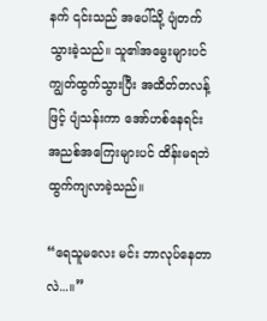နက် ၎င်းသည် အပေါ်သို့ ပျံတက်သွားခဲ့သည်။ သူ၏အမွေးများပင် ကျွတ်ထွက်သွားပြီး အထိတ်တလန့်ဖြင့် ပျံသန်းကာ အော်ဟစ်နေရင်း အညစ်အကြေးများပင် ထိန်းမရဘဲ ထွက်ကျလာခဲ့သည်။

“ရေသူမလေး မင်း ဘာလုပ်နေတာလဲ...။”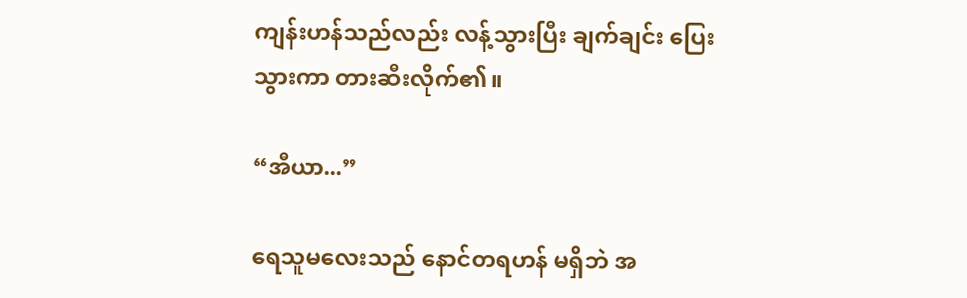ကျန်းဟန်သည်လည်း လန့်သွားပြီး ချက်ချင်း ပြေးသွားကာ တားဆီးလိုက်၏။

“အီယာ...”

ရေသူမလေးသည် နောင်တရဟန် မရှိဘဲ အ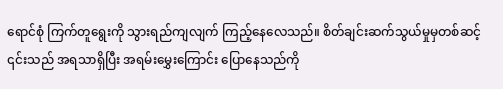ရောင်စုံ ကြက်တူရွေးကို သွားရည်ကျလျက် ကြည့်နေ‌လေသည်။ စိတ်ချင်းဆက်သွယ်မှုမှတစ်ဆင့် ၎င်းသည် အရသာရှိပြီး အရမ်းမွှေးကြောင်း ပြောနေသည်ကို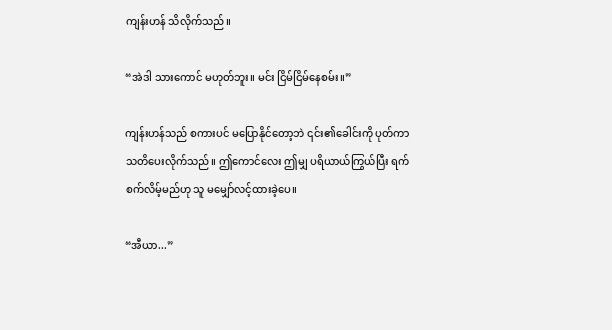ကျန်းဟန် သိလိုက်သည်။

“အဲဒါ သားကောင် မဟုတ်ဘူး။ မင်း ငြိမ်ငြိမ်နေစမ်း။”

ကျန်းဟန်သည် စကားပင် မပြောနိုင်တော့ဘဲ ၎င်း၏ခေါင်းကို ပုတ်ကာ သတိပေးလိုက်သည်။ ဤကောင်လေး ဤမျှ ပရိယာယ်ကြွယ်ပြီး ရက်စက်လိမ့်မည်ဟု သူ မမျှော်လင့်ထားခဲ့ပေ။

“အီယာ...”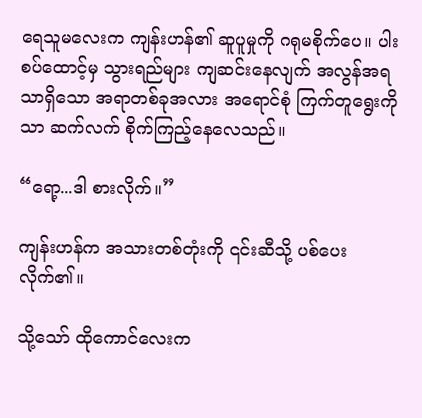ရေသူမလေးက ကျန်းဟန်၏ ဆူပူမှုကို ဂရုမစိုက်ပေ။ ပါးစပ်ထောင့်မှ သွားရည်များ ကျဆင်းနေလျက် အလွန်အရသာရှိသော အရာတစ်ခုအလား အရောင်စုံ ကြက်တူရွေးကိုသာ ဆက်လက် စိုက်ကြည့်နေလေသည်။

“ရော့...ဒါ စားလိုက်။”

ကျန်းဟန်က အသားတစ်တုံးကို ၎င်းဆီသို့ ပစ်ပေးလိုက်၏။

သို့သော် ထိုကောင်လေးက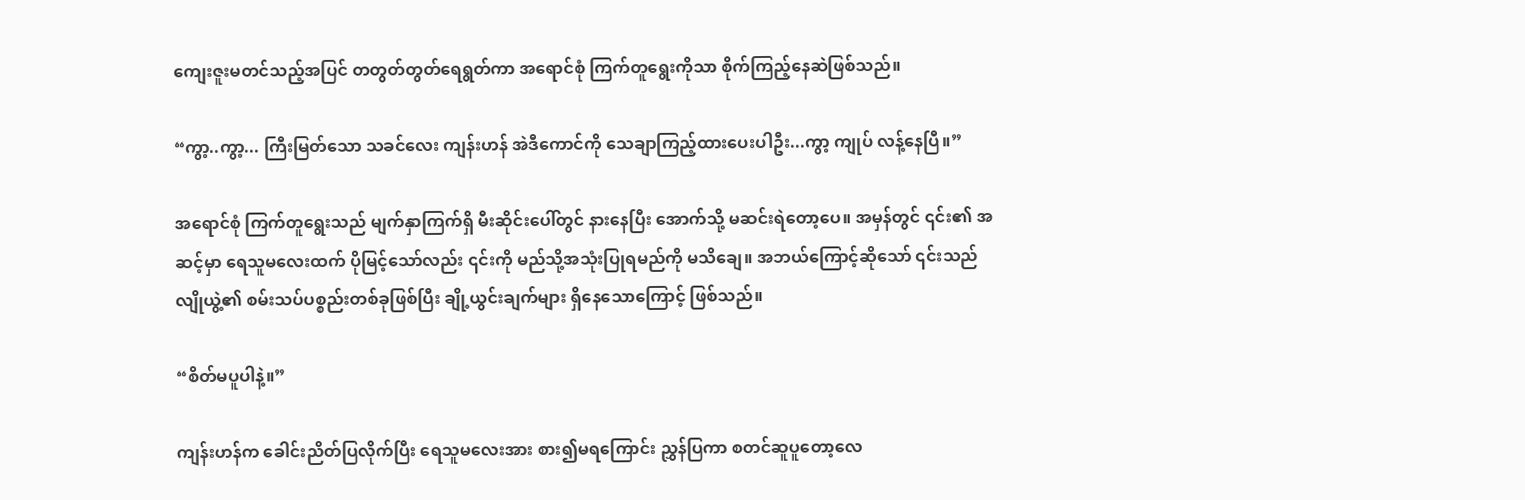ကျေးဇူးမတင်သည့်အပြင် တတွတ်တွတ်ရေရွတ်ကာ အရောင်စုံ ကြက်တူရွေးကိုသာ စိုက်ကြည့်နေဆဲဖြစ်သည်။

“ကွာ့..ကွာ့... ကြီးမြတ်သော သခင်လေး ကျန်းဟန် အဲဒီကောင်ကို သေချာကြည့်ထားပေးပါဦး...ကွာ့ ကျုပ် လန့်နေပြီ။”

အရောင်စုံ ကြက်တူရွေးသည် မျက်နှာကြက်ရှိ မီးဆိုင်းပေါ်တွင် နားနေပြီး အောက်သို့ မဆင်းရဲတော့ပေ။ အမှန်တွင် ၎င်း၏ အဆင့်မှာ ရေသူမလေးထက် ပိုမြင့်သော်လည်း ၎င်းကို မည်သို့အသုံးပြုရမည်ကို မသိချေ။ အဘယ်ကြောင့်ဆိုသော် ၎င်းသည် လျိုယွဲ့၏ စမ်းသပ်ပစ္စည်းတစ်ခုဖြစ်ပြီး ချို့ယွင်းချက်များ ရှိနေသောကြောင့် ဖြစ်သည်။

“စိတ်မပူပါနဲ့။”

ကျန်းဟန်က ခေါင်းညိတ်ပြလိုက်ပြီး ရေသူမလေးအား စား၍မရကြောင်း ညွှန်ပြကာ စတင်ဆူပူတော့လေ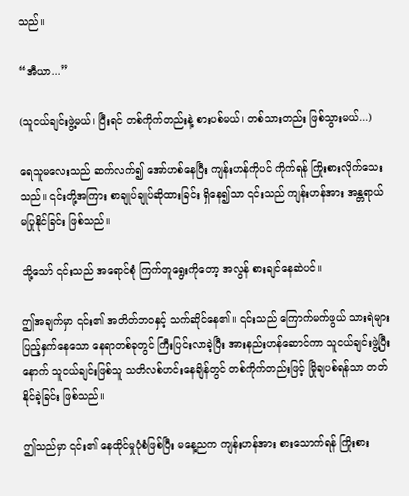သည်။

“အီယာ...”

(သူငယ်ချင်းဖွဲ့မယ်၊ ပြီးရင် တစ်ကိုက်တည်းနဲ့ စားပစ်မယ်၊ တစ်သားတည်း ဖြစ်သွားမယ်...)

ရေသူမလေးသည် ဆက်လက်၍ အော်ဟစ်နေပြီး ကျန်းဟန်ကိုပင် ကိုက်ရန် ကြိုးစားလိုက်သေးသည်။ ၎င်းတို့အကြား စာချုပ်ချုပ်ဆိုထားခြင်း ရှိနေ၍သာ ၎င်းသည် ကျန်းဟန်အား အန္တရာယ် မပြုနိုင်ခြင်း ဖြစ်သည်။

သို့သော် ၎င်းသည် အရောင်စုံ ကြက်တူရွေးကိုတော့ အလွန် စားချင်နေဆဲပင်။

ဤအချက်မှာ ၎င်း၏ အတိတ်ဘဝနှင့် သက်ဆိုင်နေ၏။ ၎င်းသည် ကြောက်မက်ဖွယ် သားရဲများ ပြည့်နှက်နေသော နေရာတစ်ခုတွင် ကြီးပြင်းလာခဲ့ပြီး အားနည်းဟန်ဆောင်ကာ သူငယ်ချင်းဖွဲ့ပြီးနောက် သူငယ်ချင်းဖြစ်သူ သတိလစ်ဟင်းနေချိန်တွင် တစ်ကိုက်တည်းဖြင့် မြိုချပစ်ရန်သာ တတ်နိုင်ခဲ့ခြင်း ဖြစ်သည်။

ဤသည်မှာ ၎င်း၏ နေထိုင်မှုပုံစံဖြစ်ပြီး မနေ့ညက ကျန်းဟန်အား စားသောက်ရန် ကြိုးစား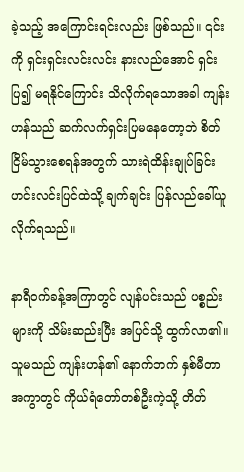ခဲ့သည့် အကြောင်းရင်းလည်း ဖြစ်သည်။ ၎င်းကို ရှင်းရှင်းလင်းလင်း နားလည်အောင် ရှင်းပြ၍ မရနိုင်ကြောင်း သိလိုက်ရသောအခါ ကျန်းဟန်သည် ဆက်လက်ရှင်းပြမနေတော့ဘဲ စိတ်ငြိမ်သွားစေရန်အတွက် သားရဲထိန်းချုပ်ခြင်း ဟင်းလင်းပြင်ထဲသို့ ချက်ချင်း ပြန်လည်ခေါ်ယူလိုက်ရသည်။

နာရီဝက်ခန့်အကြာတွင် လျန်ပင်းသည် ပစ္စည်းများကို သိမ်းဆည်းပြီး အပြင်သို့ ထွက်လာ၏။ သူမသည် ကျန်းဟန်၏ နောက်ဘက် နှစ်မီတာအကွာတွင် ကိုယ်ရံတော်တစ်ဦးကဲ့သို့ တိတ်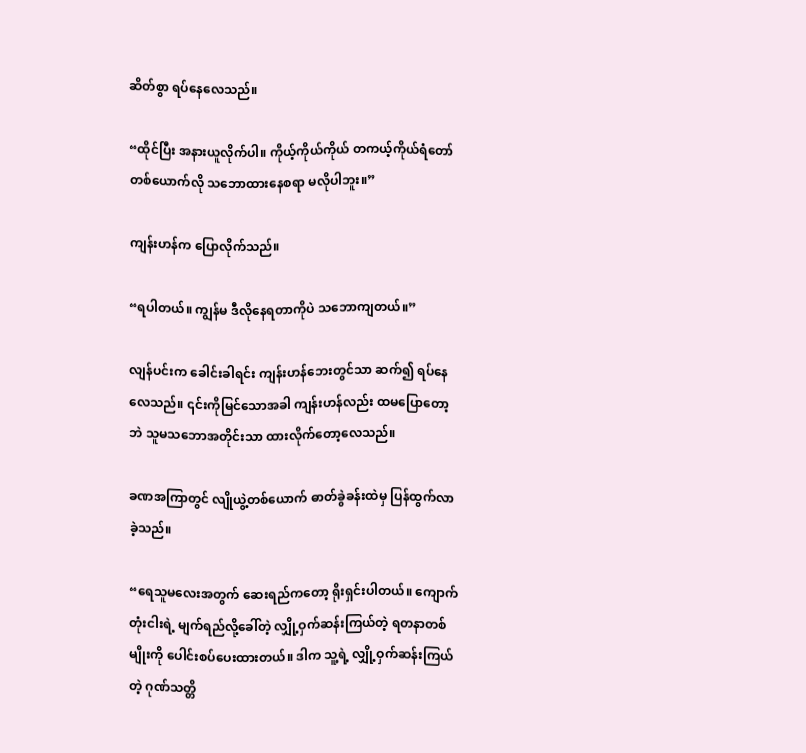ဆိတ်စွာ ရပ်နေလေသည်။

“ထိုင်ပြီး အနားယူလိုက်ပါ။ ကိုယ့်ကိုယ်ကိုယ် တကယ့်ကိုယ်ရံတော်တစ်ယောက်လို သဘောထားနေစရာ မလိုပါဘူး။”

ကျန်းဟန်က ပြောလိုက်သည်။

“ရပါတယ်။ ကျွန်မ ဒီလိုနေရတာကိုပဲ သဘောကျတယ်။”

လျန်ပင်းက ခေါင်းခါရင်း ကျန်းဟန်ဘေးတွင်သာ ဆက်၍ ရပ်နေလေသည်။ ၎င်းကိုမြင်သောအခါ ကျန်းဟန်လည်း ထမပြောတော့ဘဲ သူမသဘောအတိုင်းသာ ထားလိုက်တော့လေသည်။

ခဏအကြာတွင် လျိုယွဲ့တစ်ယောက် ဓာတ်ခွဲခန်းထဲမှ ပြန်ထွက်လာခဲ့သည်။

“ရေသူမလေးအတွက် ဆေးရည်ကတော့ ရိုးရှင်းပါတယ်။ ကျောက်တုံးငါးရဲ့ မျက်ရည်လို့ခေါ်တဲ့ လျှို့ဝှက်ဆန်းကြယ်တဲ့ ရတနာတစ်မျိုးကို ပေါင်းစပ်ပေးထားတယ်။ ဒါက သူ့ရဲ့ လျှို့ဝှက်ဆန်းကြယ်တဲ့ ဂုဏ်သတ္တိ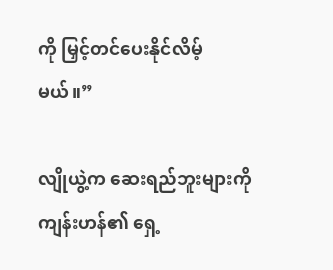ကို မြှင့်တင်ပေးနိုင်လိမ့်မယ်။”

လျိုယွဲ့က ဆေးရည်ဘူးများကို ကျန်းဟန်၏ ရှေ့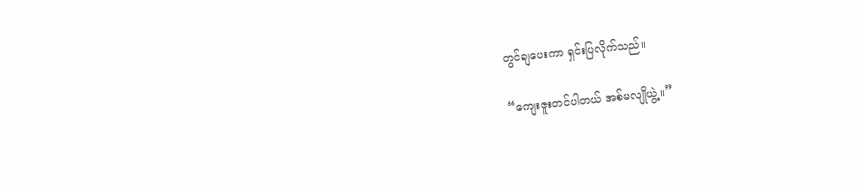တွင်ချပေးကာ ရှင်းပြလိုက်သည်။

“ကျေးဇူးတင်ပါတယ် အစ်မလျိုယွဲ့။”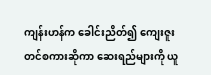ကျန်းဟန်က ခေါင်းညိတ်၍ ကျေးဇူးတင်စကားဆိုကာ ဆေးရည်များကို ယူ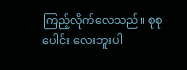ကြည့်လိုက်လေသည်။ စုစုပေါင်း လေးဘူးပါ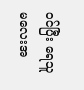ဝင်ပြီး ရေသူမလေးအ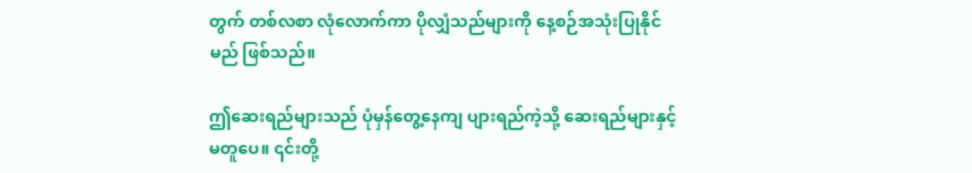တွက် တစ်လစာ လုံလောက်ကာ ပိုလျှံသည်များကို နေ့စဉ်အသုံးပြုနိုင်မည် ဖြစ်သည်။

ဤဆေးရည်များသည် ပုံမှန်တွေ့နေကျ ပျားရည်ကဲ့သို့ ဆေးရည်များနှင့် မတူပေ။ ၎င်းတို့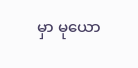မှာ မုယော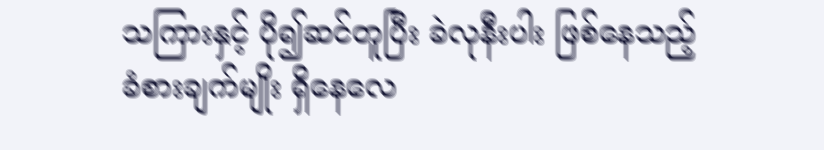သကြားနှင့် ပို၍ဆင်တူပြီး ခဲလုနီးပါး ဖြစ်နေသည့် ခံစားချက်မျိုး ရှိနေလေ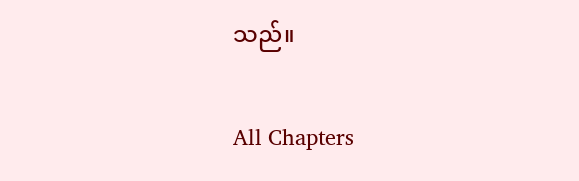သည်။

All Chapters